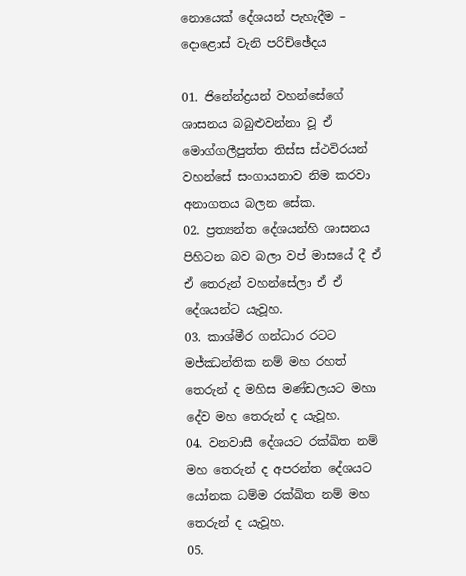නොයෙක් දේශයන් පැහැදීම – දොළොස් වැනි පරිච්ඡේදය

01. ජිනේන්ද්‍රයන් වහන්සේගේ ශාසනය බබුළුවන්නා වූ ඒ මොග්ගලීපුත්ත තිස්ස ස්ථවිරයන් වහන්සේ සංගායනාව නිම කරවා අනාගතය බලන සේක.
02. ප්‍රත්‍යන්ත දේශයන්හි ශාසනය පිහිටන බව බලා වප් මාසයේ දී ඒ ඒ තෙරුන් වහන්සේලා ඒ ඒ දේශයන්ට යැවූහ.
03. කාශ්මීර ගන්ධාර රටට මජ්ඣන්තික නම් මහ රහත් තෙරුන් ද මහිස මණ්ඩලයට මහා දේව මහ තෙරුන් ද යැවූහ.
04. වනවාසී දේශයට රක්ඛිත නම් මහ තෙරුන් ද අපරන්ත දේශයට යෝනක ධම්ම රක්ඛිත නම් මහ තෙරුන් ද යැවූහ.
05.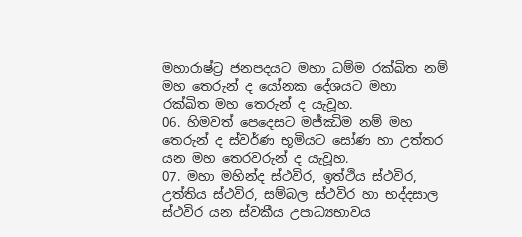මහාරාෂ්ට්‍ර ජනපදයට මහා ධම්ම රක්ඛිත නම් මහ තෙරුන් ද යෝනක දේශයට මහා රක්ඛිත මහ තෙරුන් ද යැවූහ.
06. හිමවත් පෙදෙසට මජ්ඣිම නම් මහ තෙරුන් ද ස්වර්ණ භූමියට සෝණ හා උත්තර යන මහ තෙරවරුන් ද යැවූහ.
07. මහා මහින්ද ස්ථවිර, ඉත්ථිය ස්ථවිර, උත්තිය ස්ථවිර, සම්බල ස්ථවිර හා භද්දසාල ස්ථවිර යන ස්වකීය උපාධ්‍යභාවය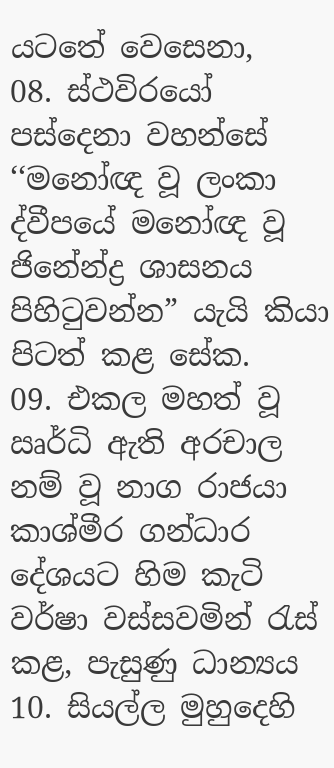යටතේ වෙසෙනා,
08. ස්ථවිරයෝ පස්දෙනා වහන්සේ ‘‘මනෝඥ වූ ලංකා ද්වීපයේ මනෝඥ වූ ජිනේන්ද්‍ර ශාසනය පිහිටුවන්න” යැයි කියා පිටත් කළ සේක.
09. එකල මහත් වූ ඍර්ධි ඇති අරචාල නම් වූ නාග රාජයා කාශ්මීර ගන්ධාර දේශයට හිම කැටි වර්ෂා වස්සවමින් රැස් කළ, පැසුණු ධාන්‍යය
10. සියල්ල මුහුදෙහි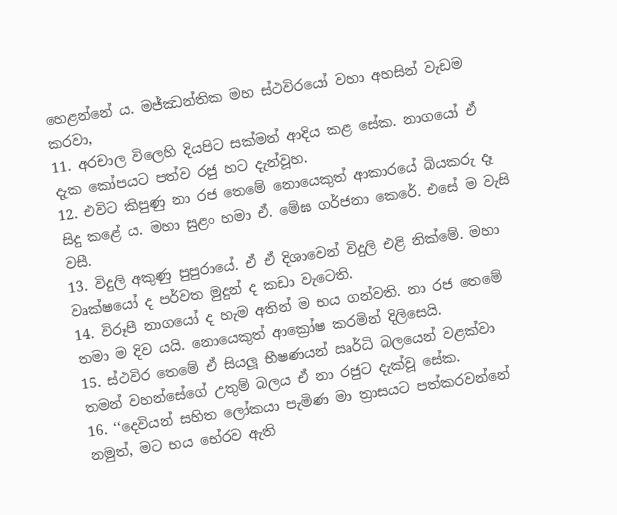හෙළන්නේ ය. මජ්ඣන්තික මහ ස්ථවිරයෝ වහා අහසින් වැඩම කරවා,
11. අරචාල විලෙහි දියපිට සක්මන් ආදිය කළ සේක. නාගයෝ ඒ දැක කෝපයට පත්ව රජු හට දැන්වූහ.
12. එවිට කිපුණු නා රජ තෙමේ නොයෙකුත් ආකාරයේ බියකරු දෑ සිදු කළේ ය. මහා සුළං හමා ඒ. මේඝ ගර්ජනා කෙරේ. එසේ ම වැසි වසී.
13. විදුලි අකුණු පුපුරායේ. ඒ ඒ දිශාවෙන් විදුලි එළි නික්මේ. මහා වෘක්ෂයෝ ද පර්වත මුදුන් ද කඩා වැටෙති.
14. විරූපී නාගයෝ ද හැම අතින් ම භය ගන්වති. නා රජ තෙමේ තමා ම දිව යයි. නොයෙකුත් ආක්‍රෝෂ කරමින් දිලිසෙයි.
15. ස්ථවිර තෙමේ ඒ සියලූ භීෂණයන් ඍර්ධි බලයෙන් වළක්වා තමන් වහන්සේගේ උතුම් බලය ඒ නා රජුට දැක්වූ සේක.
16. ‘‘දෙවියන් සහිත ලෝකයා පැමිණ මා ත්‍රාසයට පත්කරවන්නේ නමුත්, මට භය භේරව ඇති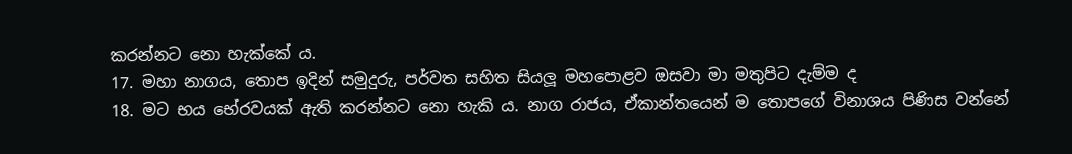කරන්නට නො හැක්කේ ය.
17. මහා නාගය, තොප ඉදින් සමුදුරු, පර්වත සහිත සියලූ මහපොළව ඔසවා මා මතුපිට දැම්ම ද
18. මට භය භේරවයක් ඇති කරන්නට නො හැකි ය. නාග රාජය, ඒකාන්තයෙන් ම තොපගේ විනාශය පිණිස වන්නේ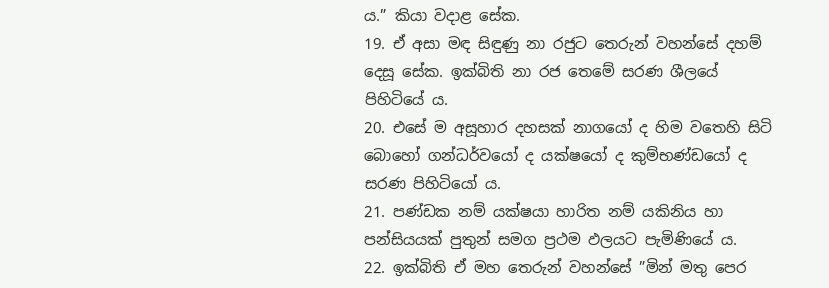ය.” කියා වදාළ සේක.
19. ඒ අසා මඳ සිඳුණු නා රජුට තෙරුන් වහන්සේ දහම් දෙසූ සේක. ඉක්බිති නා රජ තෙමේ සරණ ශීලයේ පිහිටියේ ය.
20. එසේ ම අසූහාර දහසක් නාගයෝ ද හිම වතෙහි සිටි බොහෝ ගන්ධර්වයෝ ද යක්ෂයෝ ද කුම්භණ්ඩයෝ ද සරණ පිහිටියෝ ය.
21. පණ්ඩක නම් යක්ෂයා හාරිත නම් යකිනිය හා පන්සියයක් පුතුන් සමග ප්‍රථම ඵලයට පැමිණියේ ය.
22. ඉක්බිති ඒ මහ තෙරුන් වහන්සේ ”මින් මතු පෙර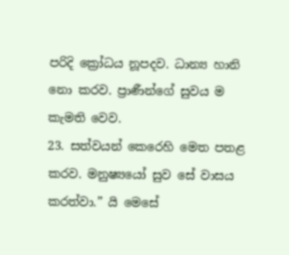පරිදි ක්‍රෝධය නූපදව. ධාන්‍ය හානි නො කරව. ප්‍රාණීන්ගේ සුවය ම කැමති වෙව.
23. සත්වයන් කෙරෙහි මෙත පතළ කරව. මනුෂ්‍යයෝ සුව සේ වාසය කරත්වා.” යි මෙසේ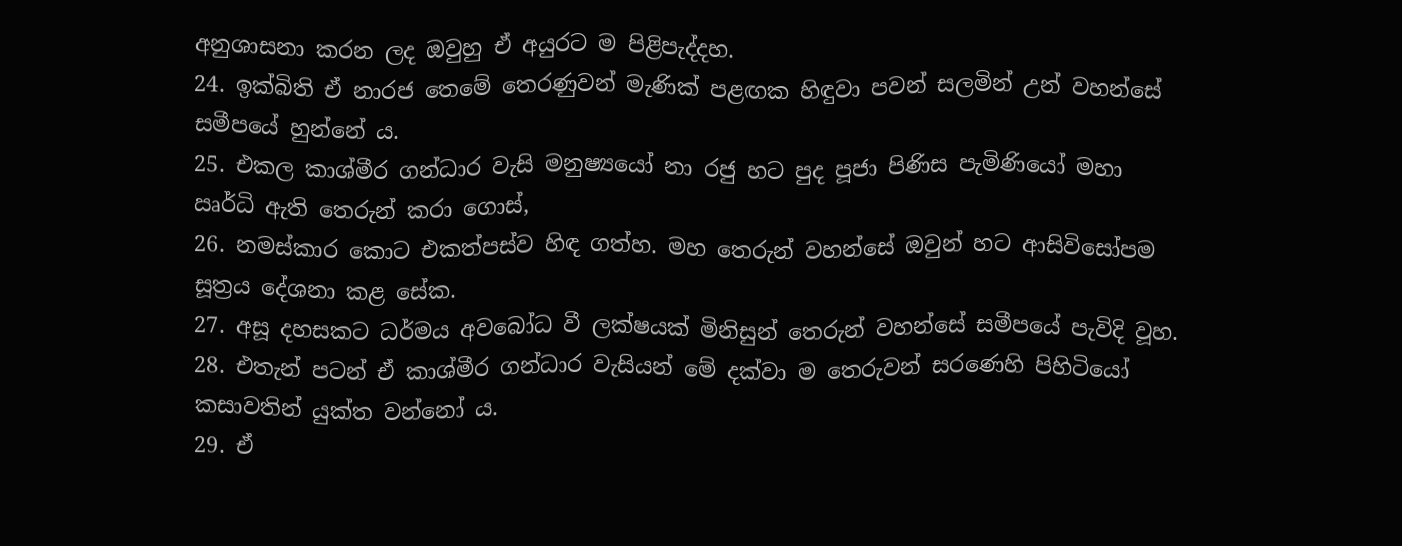අනුශාසනා කරන ලද ඔවුහු ඒ අයුරට ම පිළිපැද්දහ.
24. ඉක්බිති ඒ නාරජ තෙමේ තෙරණුවන් මැණික් පළඟක හිඳුවා පවන් සලමින් උන් වහන්සේ සමීපයේ හුන්නේ ය.
25. එකල කාශ්මීර ගන්ධාර වැසි මනුෂ්‍යයෝ නා රජු හට පුද පූජා පිණිස පැමිණියෝ මහා ඍර්ධි ඇති තෙරුන් කරා ගොස්,
26. නමස්කාර කොට එකත්පස්ව හිඳ ගත්හ. මහ තෙරුන් වහන්සේ ඔවුන් හට ආසිවිසෝපම සූත්‍රය දේශනා කළ සේක.
27. අසූ දහසකට ධර්මය අවබෝධ වී ලක්ෂයක් මිනිසුන් තෙරුන් වහන්සේ සමීපයේ පැවිදි වූහ.
28. එතැන් පටන් ඒ කාශ්මීර ගන්ධාර වැසියන් මේ දක්වා ම තෙරුවන් සරණෙහි පිහිටියෝ කසාවතින් යුක්ත වන්නෝ ය.
29. ඒ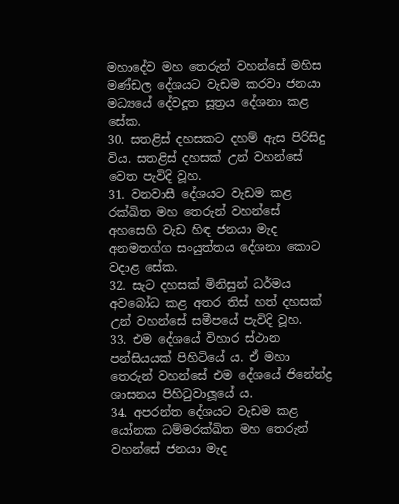මහාදේව මහ තෙරුන් වහන්සේ මහිස මණ්ඩල දේශයට වැඩම කරවා ජනයා මධ්‍යයේ දේවදූත සූත්‍රය දේශනා කළ සේක.
30. සතළිස් දහසකට දහම් ඇස පිරිසිදු විය. සතළිස් දහසක් උන් වහන්සේ වෙත පැවිදි වූහ.
31. වනවාසී දේශයට වැඩම කළ රක්ඛිත මහ තෙරුන් වහන්සේ අහසෙහි වැඩ හිඳ ජනයා මැද අනමතග්ග සංයුත්තය දේශනා කොට වදාළ සේක.
32. සැට දහසක් මිනිසුන් ධර්මය අවබෝධ කළ අතර තිස් හත් දහසක් උන් වහන්සේ සමීපයේ පැවිදි වූහ.
33. එම දේශයේ විහාර ස්ථාන පන්සියයක් පිහිටියේ ය. ඒ මහා තෙරුන් වහන්සේ එම දේශයේ ජිනේන්ද්‍ර ශාසනය පිහිටුවාලූයේ ය.
34. අපරන්ත දේශයට වැඩම කළ යෝනක ධම්මරක්ඛිත මහ තෙරුන් වහන්සේ ජනයා මැද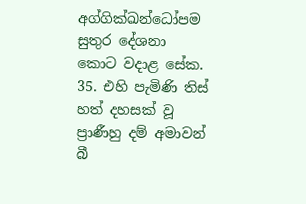අග්ගික්ඛන්ධෝපම සුතුර දේශනා කොට වදාළ සේක.
35. එහි පැමිණි තිස් හත් දහසක් වූ ප්‍රාණීහු දම් අමාවන් බී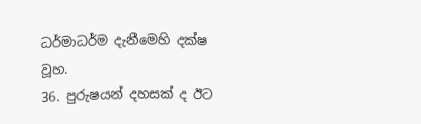ධර්මාධර්ම දැනීමෙහි දක්ෂ වූහ.
36. පුරුෂයන් දහසක් ද ඊට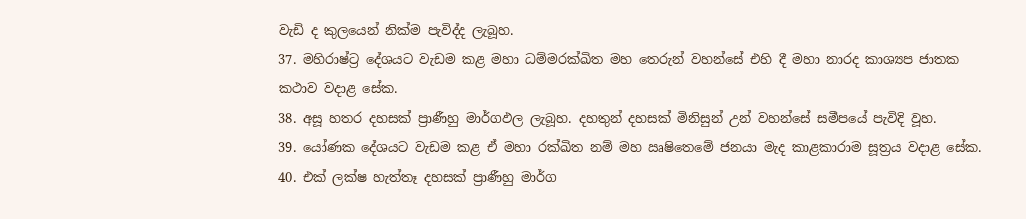වැඩි ද කුලයෙන් නික්ම පැවිද්ද ලැබූහ.
37. මහිරාෂ්ට්‍ර දේශයට වැඩම කළ මහා ධම්මරක්ඛිත මහ තෙරුන් වහන්සේ එහි දී මහා නාරද කාශ්‍යප ජාතක කථාව වදාළ සේක.
38. අසූ හතර දහසක් ප්‍රාණීහු මාර්ගඵල ලැබූහ. දහතුන් දහසක් මිනිසුන් උන් වහන්සේ සමීපයේ පැවිදි වූහ.
39. යෝණක දේශයට වැඩම කළ ඒ මහා රක්ඛිත නම් මහ ඍෂිතෙමේ ජනයා මැද කාළකාරාම සූත්‍රය වදාළ සේක.
40. එක් ලක්ෂ හැත්තෑ දහසක් ප්‍රාණීහු මාර්ග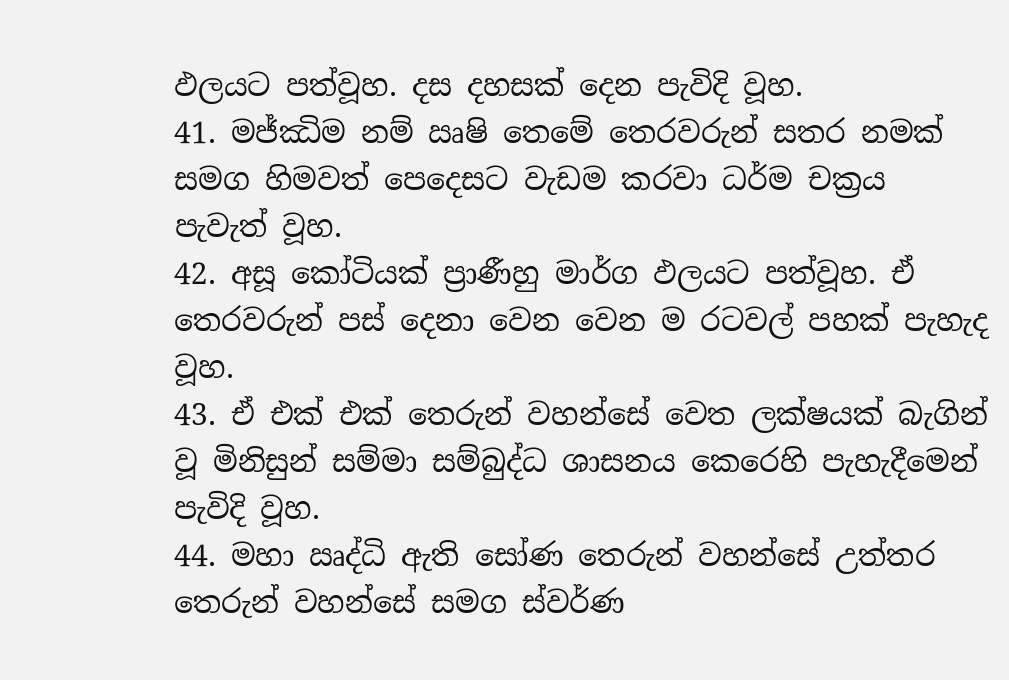ඵලයට පත්වූහ. දස දහසක් දෙන පැවිදි වූහ.
41. මජ්ඣිම නම් ඍෂි තෙමේ තෙරවරුන් සතර නමක් සමග හිමවත් පෙදෙසට වැඩම කරවා ධර්ම චක්‍රය පැවැත් වූහ.
42. අසූ කෝටියක් ප්‍රාණීහු මාර්ග ඵලයට පත්වූහ. ඒ තෙරවරුන් පස් දෙනා වෙන වෙන ම රටවල් පහක් පැහැද වූහ.
43. ඒ එක් එක් තෙරුන් වහන්සේ වෙත ලක්ෂයක් බැගින් වූ මිනිසුන් සම්මා සම්බුද්ධ ශාසනය කෙරෙහි පැහැදීමෙන් පැවිදි වූහ.
44. මහා ඍද්ධි ඇති සෝණ තෙරුන් වහන්සේ උත්තර තෙරුන් වහන්සේ සමග ස්වර්ණ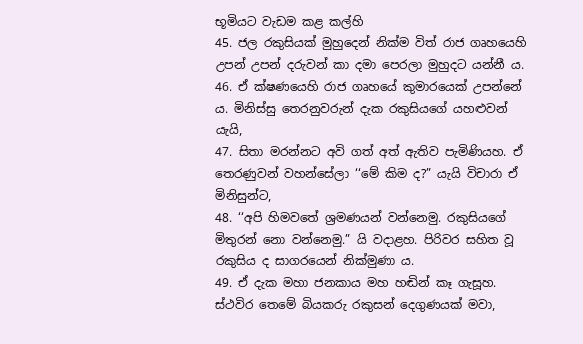භූමියට වැඩම කළ කල්හි
45. ජල රකුසියක් මුහුදෙන් නික්ම විත් රාජ ගෘහයෙහි උපන් උපන් දරුවන් කා දමා පෙරලා මුහුදට යන්නී ය.
46. ඒ ක්ෂණයෙහි රාජ ගෘහයේ කුමාරයෙක් උපන්නේ ය. මිනිස්සු තෙරනුවරුන් දැක රකුසියගේ යහළුවන් යැයි,
47. සිතා මරන්නට අවි ගත් අත් ඇතිව පැමිණියහ. ඒ තෙරණුවන් වහන්සේලා ‘‘මේ කිම ද?” යැයි විචාරා ඒ මිනිසුන්ට,
48. ‘‘අපි හිමවතේ ශ්‍රමණයන් වන්නෙමු. රකුසියගේ මිතුරන් නො වන්නෙමු.” යි වදාළහ. පිරිවර සහිත වූ රකුසිය ද සාගරයෙන් නික්මුණා ය.
49. ඒ දැක මහා ජනකාය මහ හඬින් කෑ ගැසූහ. ස්ථවිර තෙමේ බියකරු රකුසන් දෙගුණයක් මවා,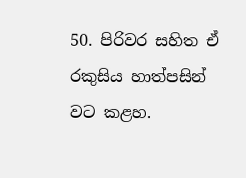50. පිරිවර සහිත ඒ රකුසිය හාත්පසින් වට කළහ.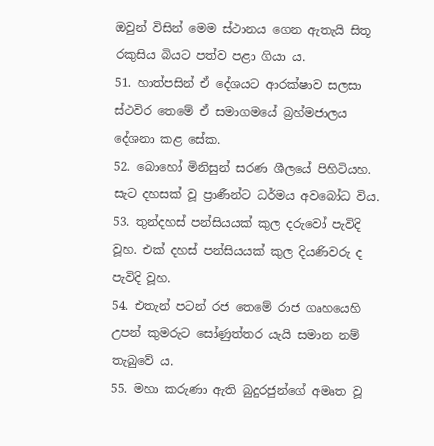ඔවුන් විසින් මෙම ස්ථානය ගෙන ඇතැයි සිතූ රකුසිය බියට පත්ව පළා ගියා ය.
51. හාත්පසින් ඒ දේශයට ආරක්ෂාව සලසා ස්ථවිර තෙමේ ඒ සමාගමයේ බ්‍රහ්මජාලය දේශනා කළ සේක.
52. බොහෝ මිනිසුන් සරණ ශීලයේ පිහිටියහ. සැට දහසක් වූ ප්‍රාණීන්ට ධර්මය අවබෝධ විය.
53. තුන්දහස් පන්සියයක් කුල දරුවෝ පැවිදි වූහ. එක් දහස් පන්සියයක් කුල දියණිවරු ද පැවිදි වූහ.
54. එතැන් පටන් රජ තෙමේ රාජ ගෘහයෙහි උපන් කුමරුට සෝණුත්තර යැයි සමාන නම් තැබුවේ ය.
55. මහා කරුණා ඇති බුදුරජුන්ගේ අමෘත වූ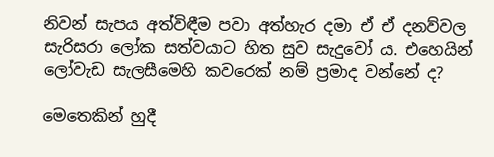නිවන් සැපය අත්විඳීම පවා අත්හැර දමා ඒ ඒ දනව්වල සැරිසරා ලෝක සත්වයාට හිත සුව සැදුවෝ ය. එහෙයින් ලෝවැඩ සැලසීමෙහි කවරෙක් නම් ප්‍රමාද වන්නේ ද?

මෙතෙකින් හුදී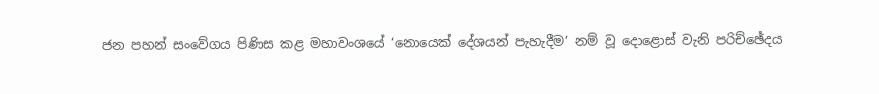ජන පහන් සංවේගය පිණිස කළ මහාවංශයේ ‘නොයෙක් දේශයන් පැහැදීම’ නම් වූ දොළොස් වැනි පරිච්ඡේදය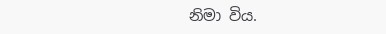නිමා විය.